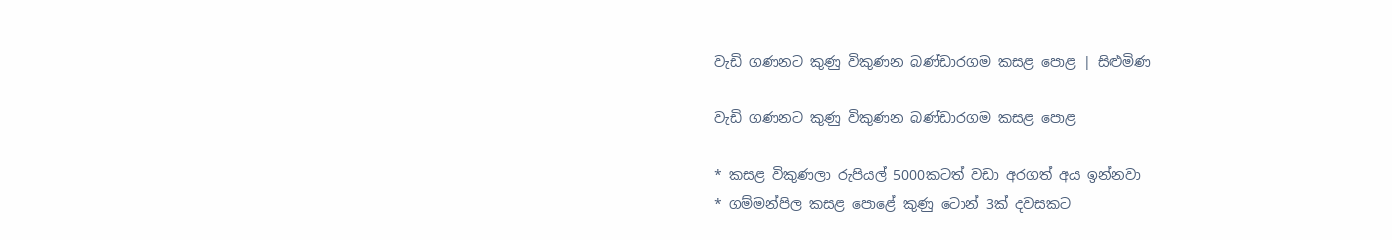වැඩි ගණනට කුණු විකුණන බණ්ඩාරගම කසළ පොළ | සිළුමිණ

වැඩි ගණනට කුණු විකුණන බණ්ඩාරගම කසළ පොළ

* කසළ විකුණලා රුපියල් 5000කටත් වඩා අරගත් අය ඉන්නවා
* ගම්මන්පිල කසළ පොළේ කුණු ටොන් 3ක් දවසකට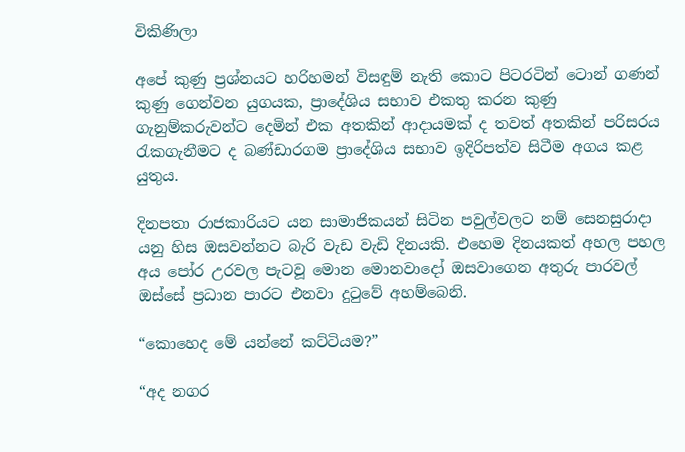විකිණිලා

අපේ කුණු ප්‍රශ්නයට හරිහමන් විසඳුම් නැති කොට පිටරටින් ටොන් ගණන් කුණු ගෙන්වන යුගයක, ප්‍රාදේශිය සභාව එකතු කරන කුණු ගැනුම්කරුවන්ට දෙමින් එක අතකින් ආදායමක් ද තවත් අතකින් පරිසරය රැකගැනීමට ද බණ්ඩාරගම ප්‍රාදේශිය සභාව ඉදිරිපත්ව සිටීම අගය කළ යුතුය.

දිනපතා රාජකාරියට යන සාමාජිකයන් සිටින පවුල්වලට නම් සෙනසුරාදා යනු හිස ඔසවන්නට බැරි වැඩ වැඩි දිනයකි. එහෙම දිනයකත් අහල පහල අය පෝර උරවල පැටවූ මොන මොනවාදෝ ඔසවාගෙන අතුරු පාරවල් ඔස්සේ ප්‍රධාන පාරට එනවා දුටුවේ අහම්බෙනි.

“කොහෙද මේ යන්නේ කට්ටියම?”

“අද නගර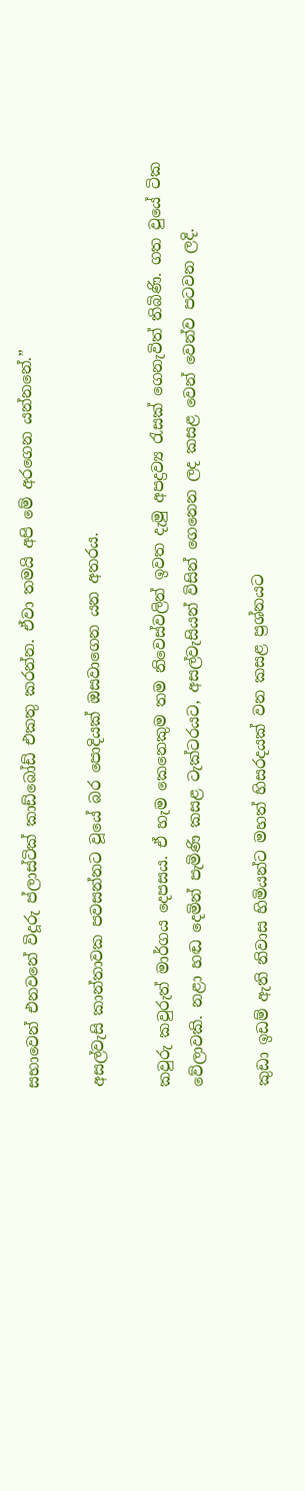සභාවෙන් එනවනේ විදූරු ප්ලාස්ටික් කාඩ්බෝඩ් එකතු කරන්න. ඒවා තමයි අපි මේ අරගෙන යන්නනේ.”

අසල්වැසි කාන්තාවක පවසන්නට වූයේ බර පොදියක් ඔසවාගෙන යන අතරය.

කවුරු කවුරුත් මාර්ගය දෙපසය. ඒ හැම කෙනෙකුම තම නිවෙස්වලින් ඉවත දැමු අපද්‍රව්‍ය රැසක් ගෙනැවිත් තිබිණි. ගත වුයේ ටික වේලාවකි. නළා හඬ දෙමින් පැමිණි කසළ ටැක්ටරයට, අසල්වැසියන් විසින් ගෙනෙන ලද කසළ වෙන් වෙන්ව පටවන ලදි.

කුඩා ඉඩම් ඇති නිවාස හිමියන්ට මහත් හිසරදයක් වන කසළ ප්‍රශ්නයට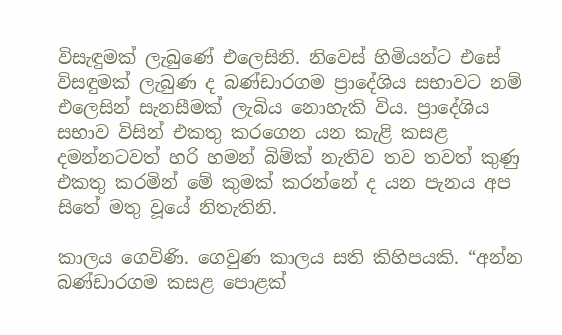විසැඳුමක් ලැබුණේ එලෙසිනි. නිවෙස් හිමියන්ට එසේ විසඳුමක් ලැබුණ ද බණ්ඩාරගම ප්‍රාදේශිය සභාවට නම් එලෙසින් සැනසීමක් ලැබිය නොහැකි විය. ප්‍රාදේශිය සභාව විසින් එකතු කරගෙන යන කැළි කසළ දමන්නටවත් හරි හමන් බිම්ක් නැතිව තව තවත් කුණු එකතු කරමින් මේ කුමක් කරන්නේ ද යන පැනය අප සිතේ මතු වූයේ නිතැතිනි.

කාලය ගෙවිණි. ගෙවුණ කාලය සති කිහිපයකි. “අන්න බණ්ඩාරගම කසළ පොළක්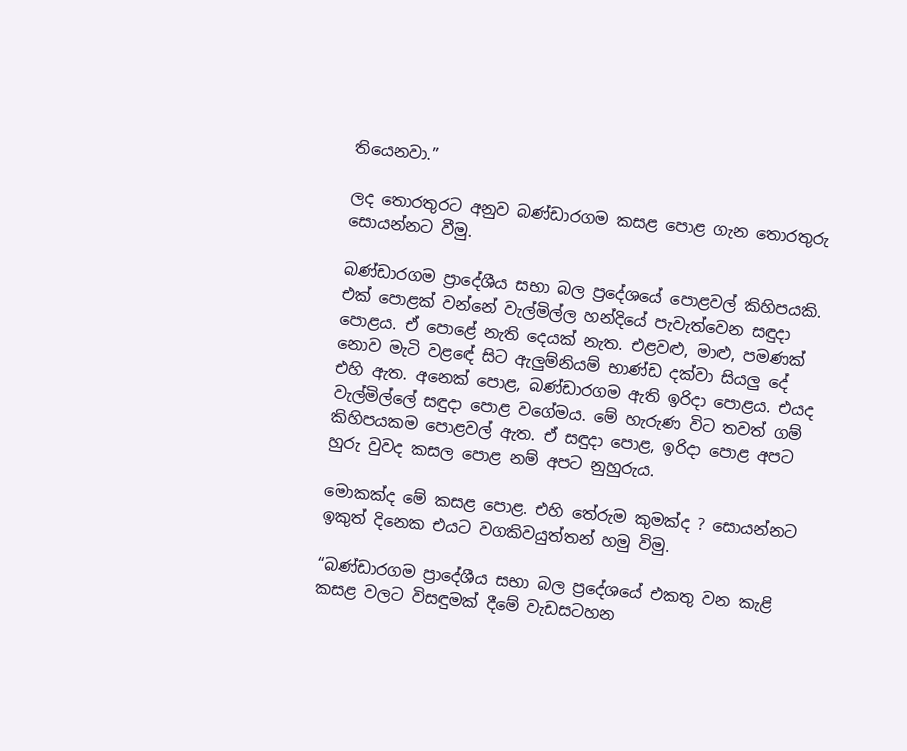තියෙනවා.”

ලද තොරතුරට අනුව බණ්ඩාරගම කසළ පොළ ගැන තොරතුරු සොයන්නට වීමු.

බණ්ඩාරගම ප්‍රාදේශීය සභා බල ප්‍රදේශයේ පොළවල් කිහිපයකි. එක් පොළක් වන්නේ වැල්මිල්ල හන්දියේ පැවැත්වෙන සඳුදා පොළය. ඒ පොළේ නැති දෙයක් නැත. එළවළු, මාළු, පමණක් නොව මැටි වළඳේ සිට ඇලුම්නියම් භාණ්ඩ දක්වා සියලු දේ එහි ඇත. අනෙක් පොළ, බණ්ඩාරගම ඇති ඉරිදා පොළය. එයද වැල්මිල්ලේ සඳුදා පොළ වගේමය. මේ හැරුණ විට තවත් ගම් කිහිපයකම පොළවල් ඇත. ඒ සඳුදා පොළ, ඉරිදා පොළ අපට හුරු වුවද කසල පොළ නම් අපට නුහුරුය.

මොකක්ද මේ කසළ පොළ. එහි තේරුම කුමක්ද ? සොයන්නට ඉකුත් දිනෙක එයට වගකිවයුත්තන් හමු විමු.

“බණ්ඩාරගම ප්‍රාදේශීය සභා බල ප්‍රදේශයේ එකතු වන කැළි කසළ වලට විසඳුමක් දීමේ වැඩසටහන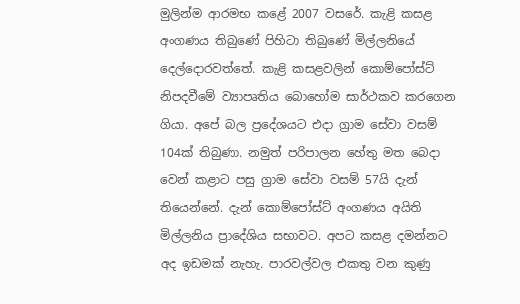මුලින්ම ආරමභ කළේ 2007 වසරේ. කැළි කසළ අංගණය තිබුණේ පිහිටා තිබුණේ මිල්ලනියේ දෙල්දොරවත්තේ. කැළි කසළවලින් කොම්පෝස්ට් නිපදවීමේ ව්‍යාපෘතිය බොහෝම සාර්ථකව කරගෙන ගියා. අපේ බල ප්‍රදේශයට එදා ග්‍රාම සේවා වසම් 104ක් තිබුණා. නමුත් පරිපාලන හේතු මත බෙදා වෙන් කළාට පසු ග්‍රාම සේවා වසම් 57යි දැන් තියෙන්නේ. දැන් කොම්පෝස්ට් අංගණය අයිති මිල්ලනිය ප්‍රාදේශිය සභාවට. අපට කසළ දමන්නට අද ඉඩමක් නැහැ. පාරවල්වල එකතු වන කුණු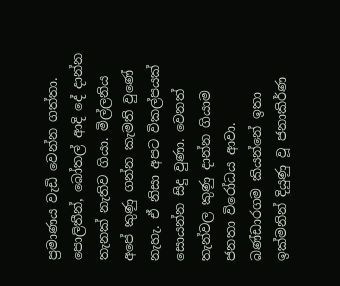ප්‍රමාණය වැඩි වෙන්න ගත්තා. පොලිතීන්, බෝතල් ආදි දේ දාන්න තැනක් නැතිව ගියා. මිල්ලනිය අපේ කුණු ගන්න කැමති වුණේ නැහැ. ඒ නිසා අපට විකල්පයක් සොයන්න සිදු වුණා. වෙනත් තැන්වල කුණු දාන්න ගියාම ජනතා විරෝධය ආවා. බණ්ඩාරගම කියන්නේ ඉතා ඉක්මනින් දියුණු වූ ජනාකිර්ණ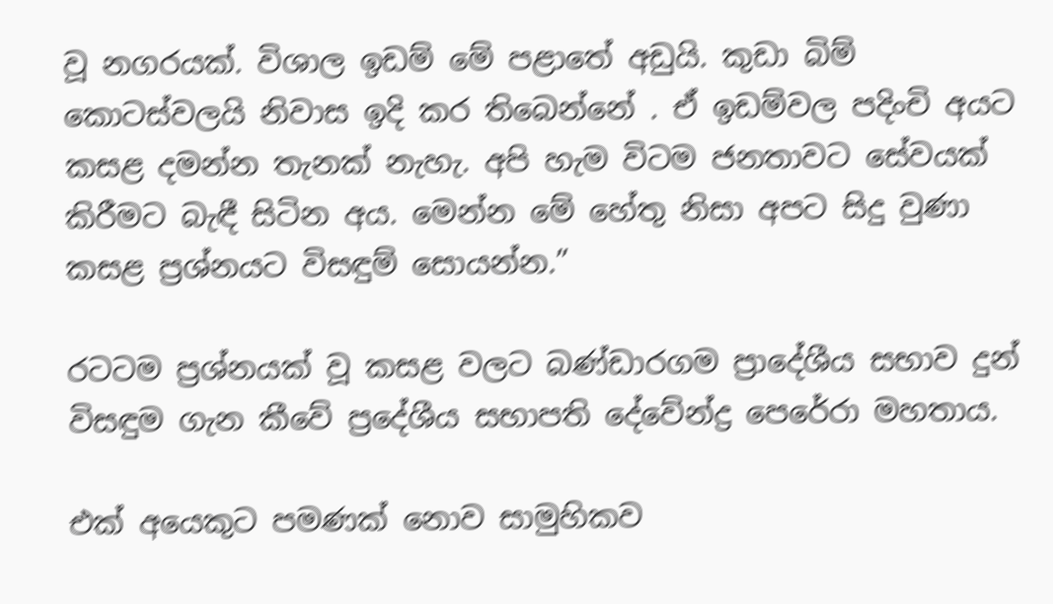වූ නගරයක්. විශාල ඉඩම් මේ පළාතේ අඩුයි. කුඩා බිම් කොටස්වලයි නිවාස ඉදි කර තිබෙන්නේ . ඒ ඉඩම්වල පදිංචි අයට කසළ දමන්න තැනක් නැහැ. අපි හැම විටම ජනතාවට සේවයක් කිරීමට බැඳී සිටින අය. මෙන්න මේ හේතු නිසා අපට සිදු වුණා කසළ ප්‍රශ්නයට විසඳුම් සොයන්න.”

රටටම ප්‍රශ්නයක් වූ කසළ වලට බණ්ඩාරගම ප්‍රාදේශීය සභාව දුන් විසඳුම ගැන කීවේ ප්‍රදේශීය සභාපති දේවේන්ද්‍ර පෙරේරා මහතාය.

එක් අයෙකුට පමණක් නොව සාමුහිකව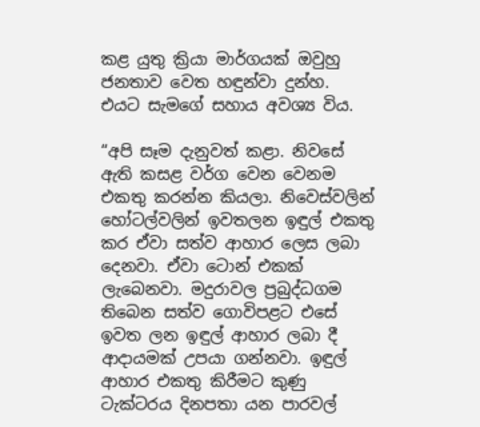කළ යුතු ක්‍රියා මාර්ගයක් ඔවුහු ජනතාව වෙත හඳුන්වා දුන්හ. එයට සැමගේ සහාය අවශ්‍ය විය.

“අපි සෑම දැනුවත් කළා. නිවසේ ඇති කසළ වර්ග වෙන වෙනම එකතු කරන්න කියලා. නිවෙස්වලින් හෝටල්වලින් ඉවතලන ඉඳුල් එකතු කර ඒවා සත්ව ආහාර ලෙස ලබා දෙනවා. ඒවා ටොන් එකක් ලැබෙනවා. මදුරාවල ප්‍රබුද්ධගම තිබෙන සත්ව ගොවිපළට එසේ ඉවත ලන ඉඳුල් ආහාර ලබා දී ආදායමක් උපයා ගන්නවා. ඉඳුල් ආහාර එකතු කිරීමට කුණු ටැක්ටරය දිනපතා යන පාරවල්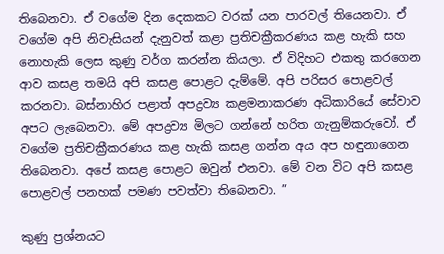තිබෙනවා. ඒ වගේම දින දෙකකට වරක් යන පාරවල් තියෙනවා. ඒ වගේම අපි නිවැසියන් දැනුවත් කළා ප්‍රතිචක්‍රීකරණය කළ හැකි සහ නොහැකි ලෙස කුණු වර්ග කරන්න කියලා. ඒ විදිහට එකතු කරගෙන ආව කසළ තමයි අපි කසළ පොළට දැම්මේ. අපි පරිසර පොළවල් කරනවා. බස්නාහිර පළාත් අපද්‍රව්‍ය කළමනාකරණ අධිකාරියේ සේවාව අපට ලැබෙනවා. මේ අපද්‍රව්‍ය මිලට ගන්නේ හරිත ගැනුම්කරුවෝ. ඒ වගේම ප්‍රතිචක්‍රීකරණය කළ හැකි කසළ ගන්න අය අප හඳුනාගෙන තිබෙනවා. අපේ කසළ පොළට ඔවුන් එනවා. මේ වන විට අපි කසළ පොළවල් පනහක් පමණ පවත්වා තිබෙනවා. ”

කුණු ප්‍රශ්නයට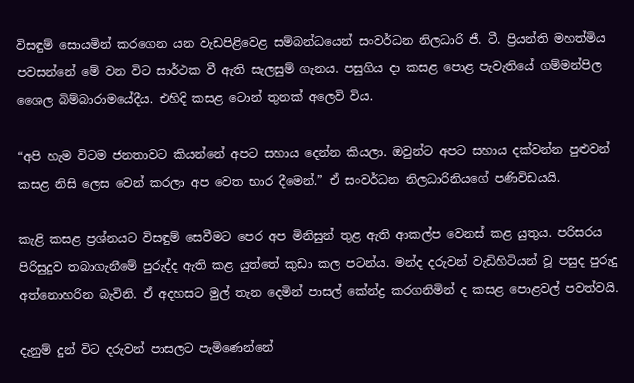විසඳුම් සොයමින් කරගෙන යන වැඩපිළිවෙළ සම්බන්ධයෙන් සංවර්ධන නිලධාරි ජී. ටී. ප්‍රියන්ති මහත්මිය පවසන්නේ මේ වන විට සාර්ථක වී ඇති සැලසුම් ගැනය. පසුගිය දා කසළ පොළ පැවැතියේ ගම්මන්පිල ශෛල බිම්බාරාමයේදීය. එහිදි කසළ ටොන් තුනක් අලෙවි විය.

“අපි හැම විටම ජනතාවට කියන්නේ අපට සහාය දෙන්න කියලා. ඔවුන්ට අපට සහාය දක්වන්න පුළුවන් කසළ නිසි ලෙස වෙන් කරලා අප වෙත භාර දීමෙන්.” ඒ සංවර්ධන නිලධාරිනියගේ පණිවිඩයයි.

කැළි කසළ ප්‍රශ්නයට විසඳුම් සෙවීමට පෙර අප මිනිසුන් තුළ ඇති ආකල්ප වෙනස් කළ යුතුය. පරිසරය පිරිසුදුව තබාගැනීමේ පුරුද්ද ඇති කළ යුත්තේ කුඩා කල පටන්ය. මන්ද දරුවන් වැඩිහිටියන් වූ පසුද පුරුදු අත්නොහරින බැවිනි. ඒ අදහසට මුල් තැන දෙමින් පාසල් කේන්ද්‍ර කරගනිමින් ද කසළ පොළවල් පවත්වයි.

දැනුම් දුන් විට දරුවන් පාසලට පැමිණෙන්නේ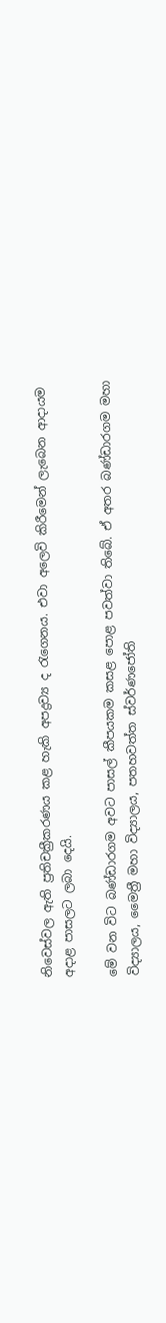නිවෙස්වල ඇති ප්‍රතිචක්‍රීකරණය කළ හැකි අපද්‍රව්‍ය ද රැගෙනය. එවා අලෙවි කිරීමෙන් ලැබෙන ආදායම අදාළ පාසලට ලබා දෙයි.

මේ වන විට බණ්ඩාරගම අවට පාසල් කීපයකම කසළ පොළ පවත්වා තිබේ. ඒ අතර බණ්ඩාරගම මහා විද්‍යාලය, මෛත්‍රී මහා විද්‍යාලය, පතහවත්ත ස්වර්ණජෝති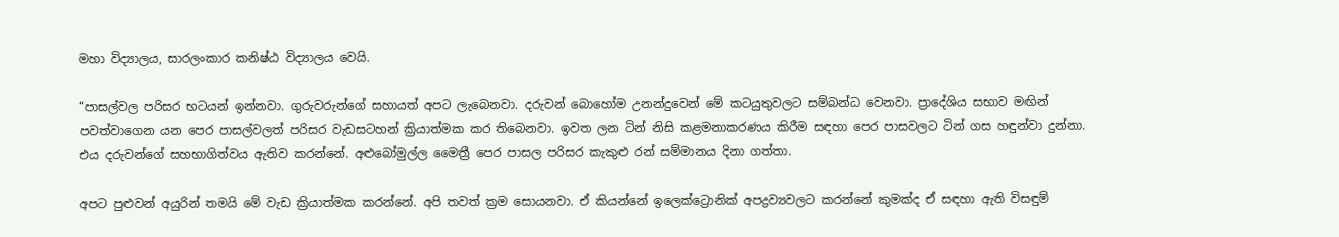මහා විද්‍යාලය, සාරලංකාර කනිෂ්ඨ විද්‍යාලය වෙයි.

“පාසල්වල පරිසර භටයන් ඉන්නවා. ගුරුවරුන්ගේ සහායත් අපට ලැබෙනවා. දරුවන් බොහෝම උනන්දුවෙන් මේ කටයුතුවලට සම්බන්ධ වෙනවා. ප්‍රාදේශිය සභාව මඟින් පවත්වාගෙන යන පෙර පාසල්වලත් පරිසර වැඩසටහන් ක්‍රියාත්මක කර තිබෙනවා. ඉවත ලන ටින් නිසි කළමනාකරණය කිරීම සඳහා පෙර පාසවලට ටින් ගස හඳුන්වා දුන්නා. එය දරුවන්ගේ සහභාගිත්වය ඇතිව කරන්නේ. අළුබෝමුල්ල මෛත්‍රී පෙර පාසල පරිසර කැකුළු රන් සම්මානය දිනා ගත්තා.

අපට පුළුවන් අයුරින් තමයි මේ වැඩ ක්‍රියාත්මක කරන්නේ. අපි තවත් ක්‍රම සොයනවා. ඒ කියන්නේ ඉලෙක්ට්‍රොනික් අපද්‍රව්‍යවලට කරන්නේ කුමක්ද ඒ සඳහා ඇති විසඳුම්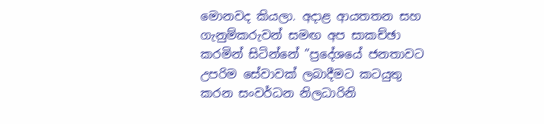මොනවද කියලා. අදාළ ආයතතන සහ ගැනුම්කරුවන් සමඟ අප සාකච්ඡා කරමින් සිටින්නේ ”ප්‍රදේශයේ ජනතාවට උපරිම සේවාවක් ලබාදීමට කටයුතු කරන සංවර්ධන නිලධාරිනි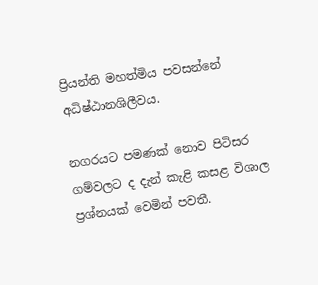ප්‍රියන්ති මහත්මිය පවසන්නේ අධිෂ්ඨානශිලීවය.

නගරයට පමණක් නොව පිටිසර ගම්වලට ද දැන් කැළි කසළ විශාල ප්‍රශ්නයක් වෙමින් පවතී.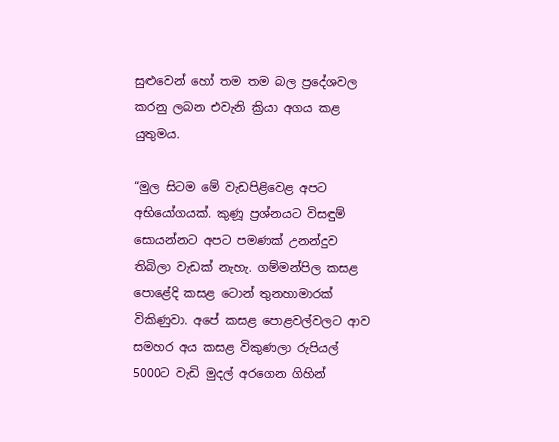සුළුවෙන් හෝ තම තම බල ප්‍රදේශවල කරනු ලබන එවැනි ක්‍රියා අගය කළ යුතුමය.

“මුල සිටම මේ වැඩපිළිවෙළ අපට අභියෝගයක්. කුණූ ප්‍රශ්නයට විසඳුම් සොයන්නට අපට පමණක් උනන්දුව තිබිලා වැඩක් නැහැ. ගම්මන්පිල කසළ පොළේදි කසළ ටොන් තුනහාමාරක් විකිණුවා. අපේ කසළ පොළවල්වලට ආව සමහර අය කසළ විකුණලා රුපියල් 5000ට වැඩි මුදල් අරගෙන ගිහින්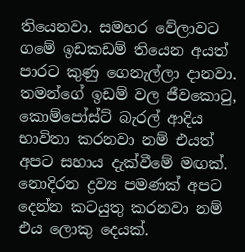තියෙනවා. සමහර වේලාවට ගමේ ඉඩකඩම් තියෙන අයත් පාරට කුණු ගෙනැල්ලා දානවා. තමන්ගේ ඉඩම් වල ජීවකොටු, කොම්පෝස්ට් බැරල් ආදිය භාවිතා කරනවා නම් එයත් අපට සහාය දැක්වීමේ මඟක්. නොදිරන ද්‍රව්‍ය පමණක් අපට දෙන්න කටයුතු කරනවා නම් එය ලොකු දෙයක්.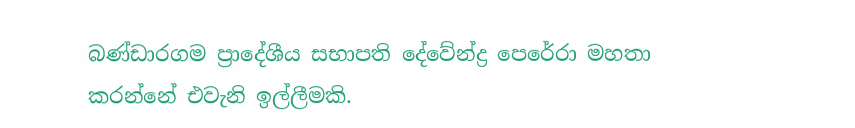බණ්ඩාරගම ප්‍රාදේශීය සභාපති දේවේන්ද්‍ර පෙරේරා මහතා කරන්නේ එවැනි ඉල්ලීමකි.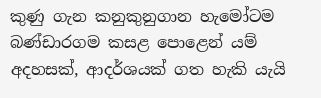කුණු ගැන කනුකුනුගාන හැමෝටම බණ්ඩාරගම කසළ පොළෙන් යම් අදහසක්, ආදර්ශයක් ගත හැකි යැයි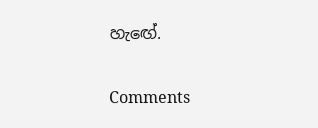හැඟේ.

Comments